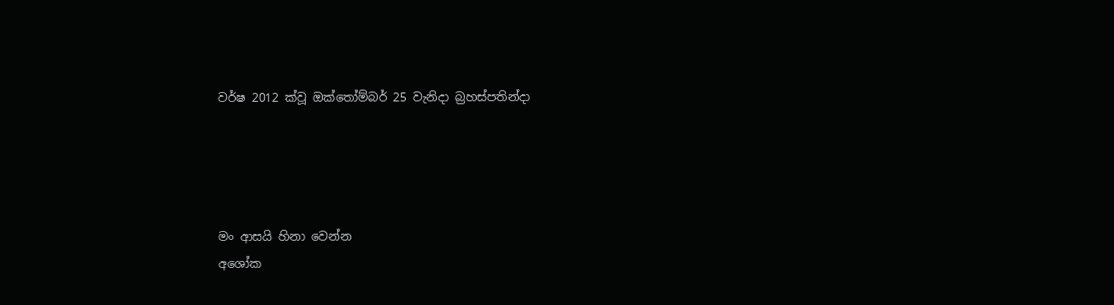වර්ෂ 2012 ක්වූ ඔක්තෝම්බර් 25 වැනිදා බ්‍රහස්පතින්දා




මං ආසයි හිනා වෙන්න
අශෝක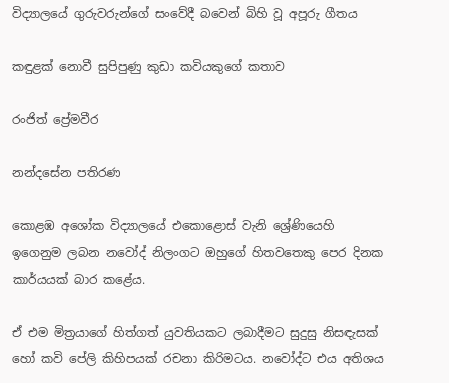විද්‍යාලයේ ගුරුවරුන්ගේ සංවේදී බවෙන් බිහි වූ අපූරු ගීතය

කඳුළක් නොවී සුපිපුණු කුඩා කවියකුගේ කතාව

රංජිත් ප්‍රේමවීර

නන්දසේන පතිරණ

කොළඹ අශෝක විද්‍යාලයේ එකොළොස් වැනි ශ්‍රේණියෙහි ඉගෙනුම ලබන නවෝද් නිලංගට ඔහුගේ හිතවතෙකු පෙර දිනක කාර්යයක් බාර කළේය.

ඒ එම මිත්‍රයාගේ හිත්ගත් යුවතියකට ලබාදීමට සුදුසු නිසඳැසක් හෝ කවි පේලි කිහිපයක් රචනා කිරිමටය. නවෝද්ට එය අතිශය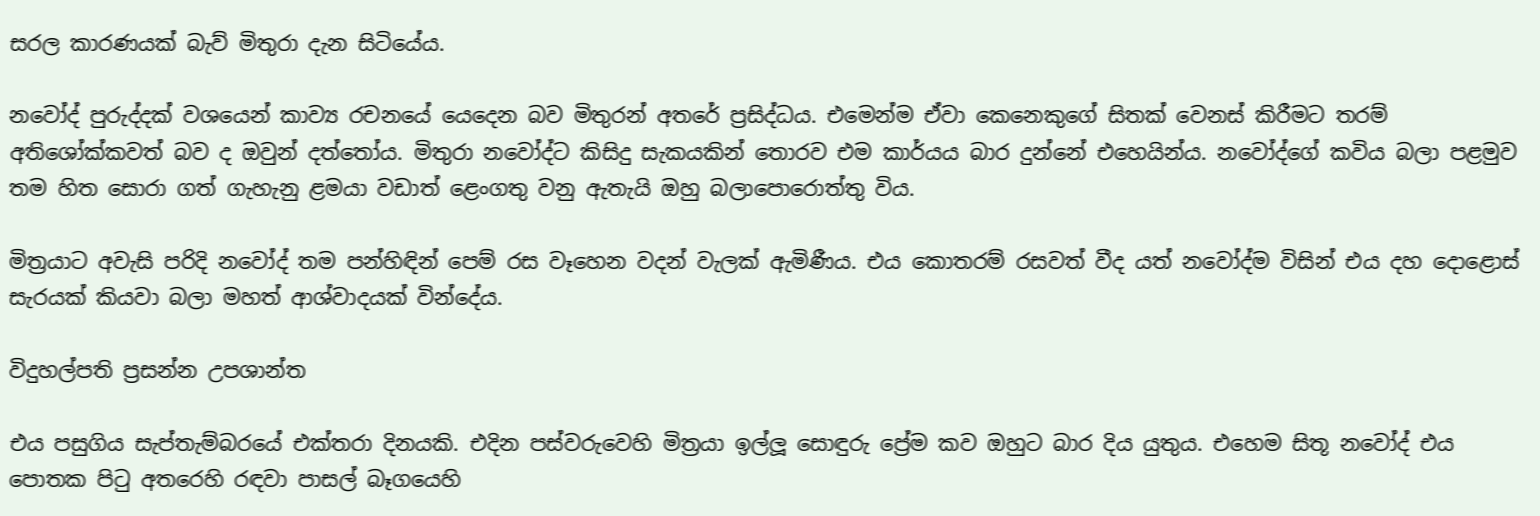සරල කාරණයක් බැව් මිතුරා දැන සිටියේය.

නවෝද් පුරුද්දක් වශයෙන් කාව්‍ය රචනයේ යෙදෙන බව මිතුරන් අතරේ ප්‍රසිද්ධය. එමෙන්ම ඒවා කෙනෙකුගේ සිතක් වෙනස් කිරීමට තරම් අතිශෝක්කවත් බව ද ඔවුන් දත්තෝය. මිතුරා නවෝද්ට කිසිදු සැකයකින් තොරව එම කාර්යය බාර දුන්නේ එහෙයින්ය. නවෝද්ගේ කවිය බලා පළමුව තම හිත සොරා ගත් ගැහැනු ළමයා වඩාත් ළෙංගතු වනු ඇතැයි ඔහු බලාපොරොත්තු විය.

මිත්‍රයාට අවැසි පරිදි නවෝද් තම පන්හිඳින් පෙම් රස වෑහෙන වදන් වැලක් ඇමිණීය. එය කොතරම් රසවත් වීද යත් නවෝද්ම විසින් එය දහ දොළොස් සැරයක් කියවා බලා මහත් ආශ්වාදයක් වින්දේය.

විදුහල්පති ප්‍රසන්න උපශාන්ත

එය පසුගිය සැප්තැම්බරයේ එක්තරා දිනයකි. එදින පස්වරුවෙහි මිත්‍රයා ඉල්ලූ සොඳුරු ප්‍රේම කව ඔහුට බාර දිය යුතුය. එහෙම සිතූ නවෝද් එය පොතක පිටු අතරෙහි රඳවා පාසල් බෑගයෙහි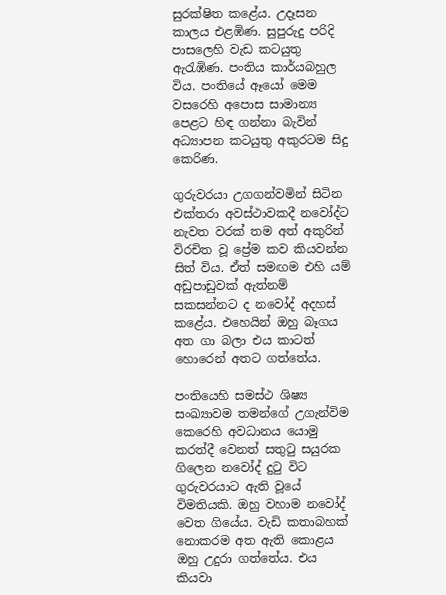සුරක්ෂිත කළේය. උදෑසන කාලය එළඹිණ. සුපුරුදු පරිදි පාසලෙහි වැඩ කටයුතු ඇරැඹිණ. පංතිය කාර්යබහුල විය. පංතියේ ඈයෝ මෙම වසරෙහි අපොස සාමාන්‍ය පෙළට හිඳ ගන්නා බැවින් අධ්‍යාපන කටයුතු අකුරටම සිදු කෙරිණ.

ගුරුවරයා උගගන්වමින් සිටින එක්තරා අවස්ථාවකදී නවෝද්ට නැවත වරක් තම අත් අකුරින් විරචිත වූ ප්‍රේම කව කියවන්න සිත් විය. ඒත් සමඟම එහි යම් අඩුපාඩුවක් ඇත්නම් සකසන්නට ද නවෝද් අදහස් කළේය. එහෙයින් ඔහු බෑගය අත ගා බලා එය කාටත් හොරෙන් අතට ගත්තේය.

පංතියෙහි සමස්ථ ශිෂ්‍ය සංඛ්‍යාවම තමන්ගේ උගැන්විම කෙරෙහි අවධානය යොමු කරත්දී වෙනත් සතුටු සයුරක ගිලෙන නවෝද් දුටු විට ගුරුවරයාට ඇති වූයේ විමතියකි. ඔහු වහාම නවෝද් වෙත ගියේය. වැඩි කතාබහක් නොකරම අත ඇති කොළය ඔහු උදුරා ගත්තේය. එය කියවා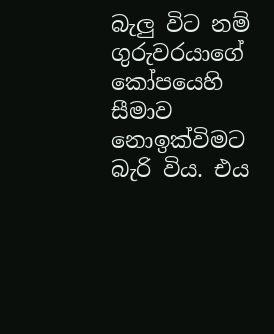බැලු විට නම් ගුරුවරයාගේ කෝපයෙහි සීමාව නොඉක්විමට බැරි විය. එය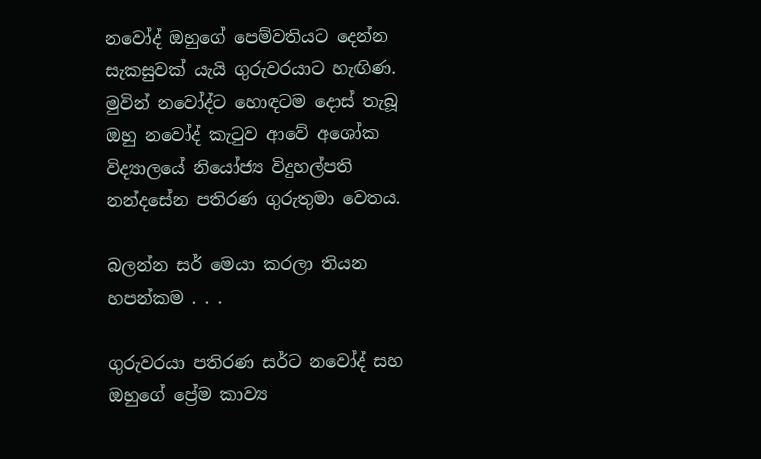නවෝද් ඔහුගේ පෙම්වතියට දෙන්න සැකසුවක් යැයි ගුරුවරයාට හැඟිණ. මුවින් නවෝද්ට හොඳටම දොස් තැබූ ඔහු නවෝද් කැටුව ආවේ අශෝක විද්‍යාලයේ නියෝජ්‍ය විදුහල්පති නන්දසේන පතිරණ ගුරුතුමා වෙතය.

බලන්න සර් මෙයා කරලා තියන හපන්කම . . .

ගුරුවරයා පතිරණ සර්ට නවෝද් සහ ඔහුගේ ප්‍රේම කාව්‍ය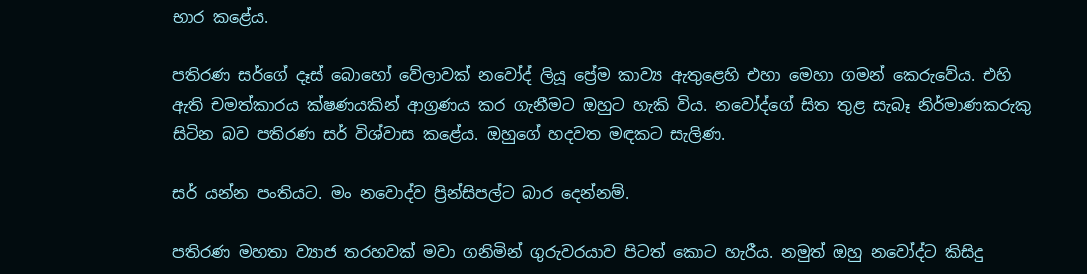භාර කළේය.

පතිරණ සර්ගේ දෑස් බොහෝ වේලාවක් නවෝද් ලියූ ප්‍රේම කාව්‍ය ඇතුළෙහි එහා මෙහා ගමන් කෙරුවේය. එහි ඇති චමත්කාරය ක්ෂණයකින් ආග්‍රණය කර ගැනීමට ඔහුට හැකි විය. නවෝද්ගේ සිත තුළ සැබෑ නිර්මාණකරුකු සිටින බව පතිරණ සර් විශ්වාස කළේය. ඔහුගේ හදවත මඳකට සැලිණ.

සර් යන්න පංතියට. මං නවොද්ව ප්‍රින්සිපල්ට බාර දෙන්නම්.

පතිරණ මහතා ව්‍යාජ තරහවක් මවා ගනිමින් ගුරුවරයාව පිටත් කොට හැරීය. නමුත් ඔහු නවෝද්ට කිසිදු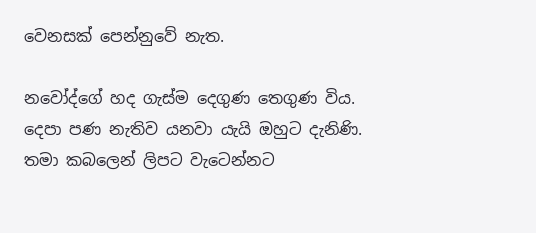වෙනසක් පෙන්නුවේ නැත.

නවෝද්ගේ හද ගැස්ම දෙගුණ තෙගුණ විය. දෙපා පණ නැතිව යනවා යැයි ඔහුට දැනිණි. තමා කබලෙන් ලිපට වැටෙන්නට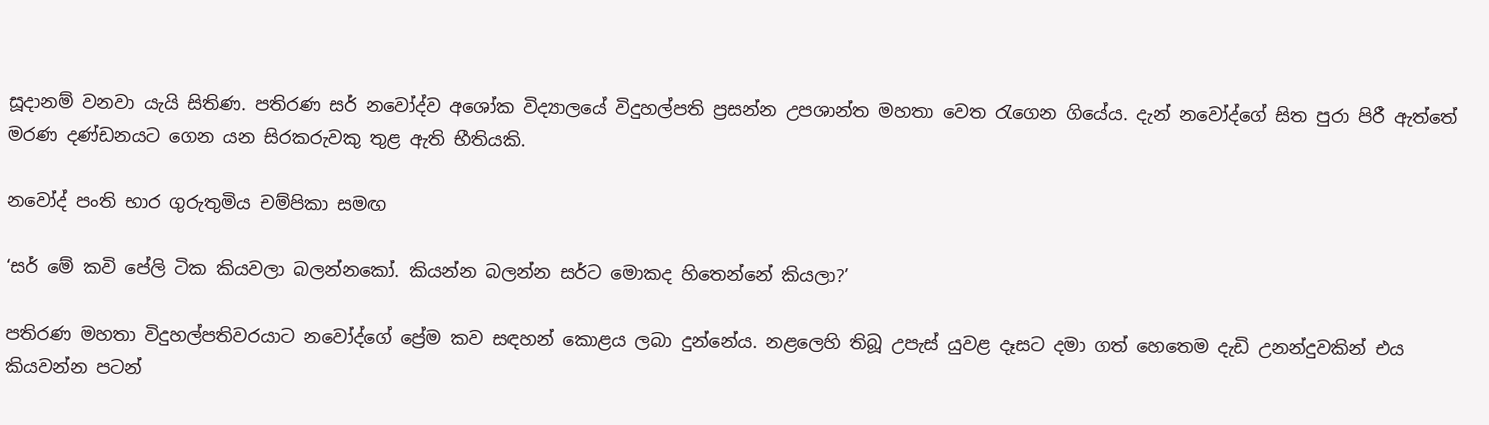සූදානම් වනවා යැයි සිතිණ. පතිරණ සර් නවෝද්ව අශෝක විද්‍යාලයේ විදුහල්පති ප්‍රසන්න උපශාන්ත මහතා වෙත රැගෙන ගියේය. දැන් නවෝද්ගේ සිත පුරා පිරී ඇත්තේ මරණ දණ්ඩනයට ගෙන යන සිරකරුවකු තුළ ඇති භීතියකි.

නවෝද් පංති භාර ගුරුතුමිය චම්පිකා සමඟ

‘සර් මේ කවි පේලි ටික කියවලා බලන්නකෝ. කියන්න බලන්න සර්ට මොකද හිතෙන්නේ කියලා?’

පතිරණ මහතා විදුහල්පතිවරයාට නවෝද්ගේ ප්‍රේම කව සඳහන් කොළය ලබා දුන්නේය. නළලෙහි තිබූ උපැස් යුවළ දෑසට දමා ගත් හෙතෙම දැඩි උනන්දුවකින් එය කියවන්න පටන්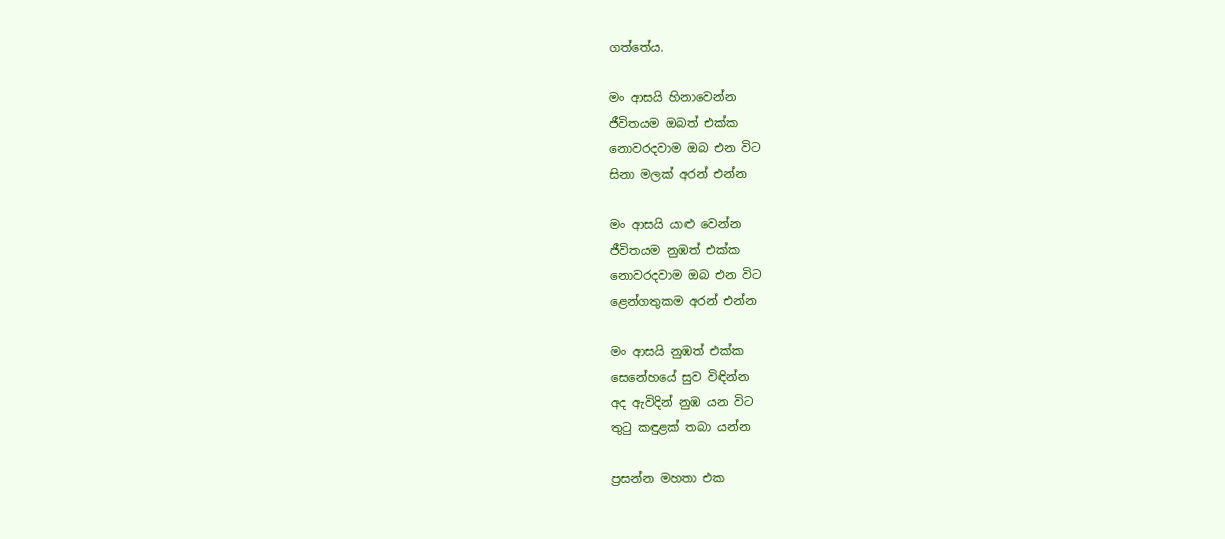ගත්තේය.

මං ආසයි හිනාවෙන්න
ජීවිතයම ඔබත් එක්ක
නොවරදවාම ඔබ එන විට
සිනා මලක් අරන් එන්න

මං ආසයි යාළු වෙන්න
ජීවිතයම නුඹත් එක්ක
නොවරදවාම ඔබ එන විට
ළෙන්ගතුකම අරන් එන්න

මං ආසයි නුඹත් එක්ක
සෙනේහයේ සුව විඳින්න
අද ඇවිදින් නුඹ යන විට
තුටු කඳුළක් තබා යන්න

ප්‍රසන්න මහතා එක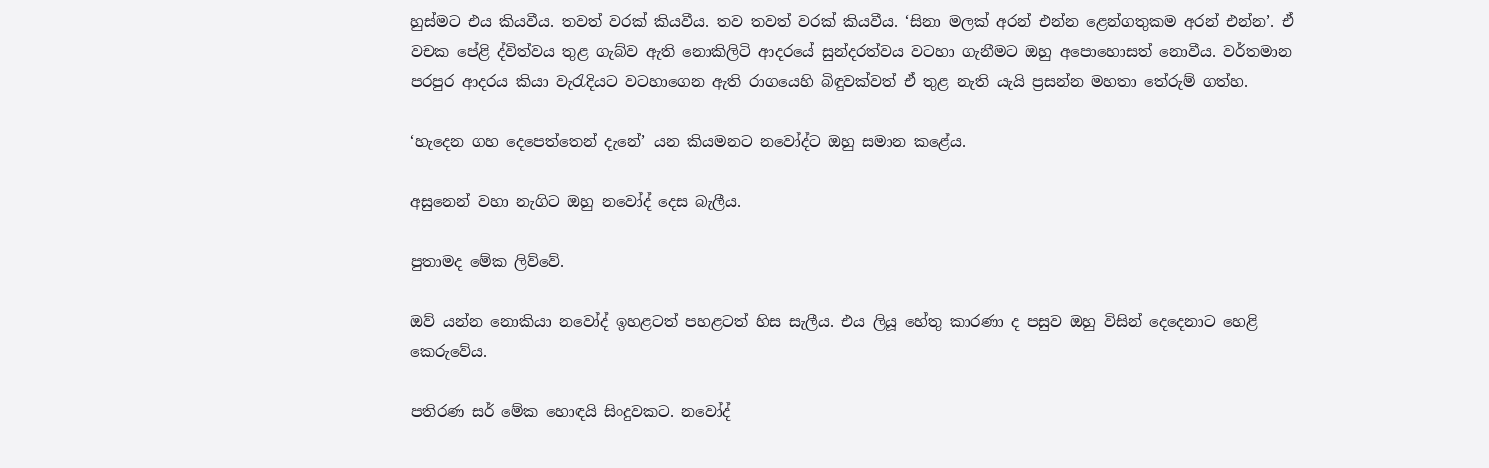හුස්මට එය කියවීය. තවත් වරක් කියවීය. තව තවත් වරක් කියවීය. ‘සිනා මලක් අරන් එන්න ළෙන්ගතුකම අරන් එන්න’. ඒ වචක පේළි ද්විත්වය තුළ ගැබ්ව ඇති නොකිලිටි ආදරයේ සුන්දරත්වය වටහා ගැනීමට ඔහු අපොහොසත් නොවීය. වර්තමාන පරපුර ආදරය කියා වැරැදියට වටහාගෙන ඇති රාගයෙහි බිඳුවක්වත් ඒ තුළ නැති යැයි ප්‍රසන්න මහතා තේරුම් ගත්හ.

‘හැදෙන ගහ දෙපෙත්තෙන් දැනේ’ යන කියමනට නවෝද්ට ඔහු සමාන කළේය.

අසුනෙන් වහා නැගිට ඔහු නවෝද් දෙස බැලීය.

පුතාමද මේක ලිව්වේ.

ඔව් යන්න නොකියා නවෝද් ඉහළටත් පහළටත් හිස සැලීය. එය ලියූ හේතු කාරණා ද පසුව ඔහු විසින් දෙදෙනාට හෙළි කෙරුවේය.

පතිරණ සර් මේක හොඳයි සිංදුවකට. නවෝද්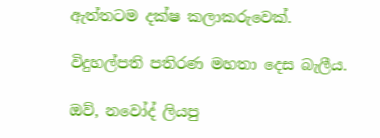ඇත්තටම දක්ෂ කලාකරුවෙක්.

විදුහල්පති පතිරණ මහතා දෙස බැලීය.

ඔව්, නවෝද් ලියපු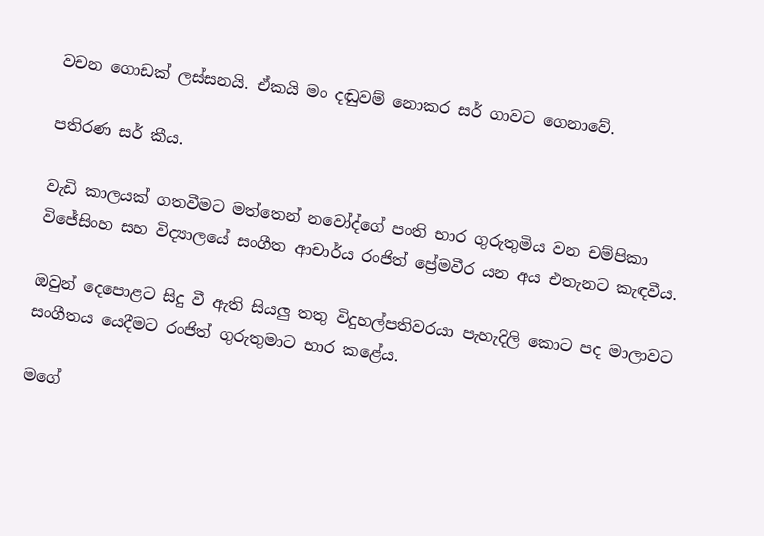වචන ගොඩක් ලස්සනයි. ඒකයි මං දඬුවම් නොකර සර් ගාවට ගෙනාවේ.

පතිරණ සර් කීය.

වැඩි කාලයක් ගතවීමට මත්තෙන් නවෝද්ගේ පංති භාර ගුරුතුමිය වන චම්පිකා විජේසිංහ සහ විද්‍යාලයේ සංගීත ආචාර්ය රංජිත් ප්‍රේමවීර යන අය එතැනට කැඳවීය.

ඔවුන් දෙපොළට සිදු වී ඇති සියලු තතු විදුහල්පතිවරයා පැහැදිලි කොට පද මාලාවට සංගීතය යෙදීමට රංජිත් ගුරුතුමාට භාර කළේය.

මගේ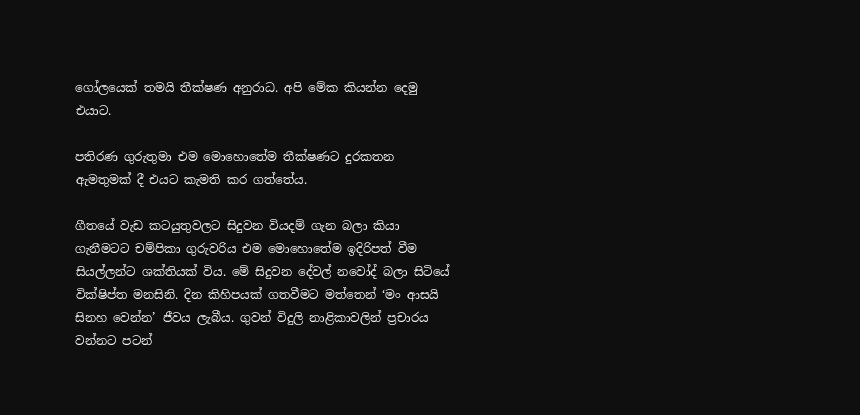ගෝලයෙක් තමයි තීක්ෂණ අනුරාධ. අපි මේක කියන්න දෙමු එයාට.

පතිරණ ගුරුතුමා එම මොහොතේම තීක්ෂණට දුරකතන ඇමතුමක් දී එයට කැමති කර ගත්තේය.

ගීතයේ වැඩ කටයුතුවලට සිදුවන වියදම් ගැන බලා කියා ගැනීමටට චම්පිකා ගුරුවරිය එම මොහොතේම ඉදිරිපත් වීම සියල්ලන්ට ශක්තියක් විය. මේ සිදුවන දේවල් නවෝද් බලා සිටියේ වික්ෂිප්ත මනසිනි. දින කිහිපයක් ගතවීමට මත්තෙන් ‘මං ආසයි සිනහ වෙන්න’ ජීවය ලැබීය. ගුවන් විදුලි නාළිකාවලින් ප්‍රචාරය වන්නට පටන්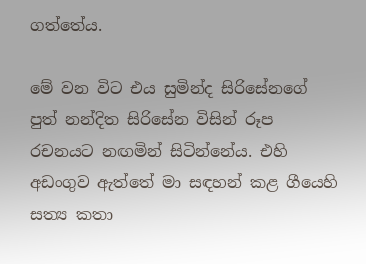ගත්තේය.

මේ වන විට එය සුමින්ද සිරිසේනගේ පුත් නන්දිත සිරිසේන විසින් රූප රචනයට නඟමින් සිටින්නේය. එහි අඩංගුව ඇත්තේ මා සඳහන් කළ ගීයෙහි සත්‍ය කතා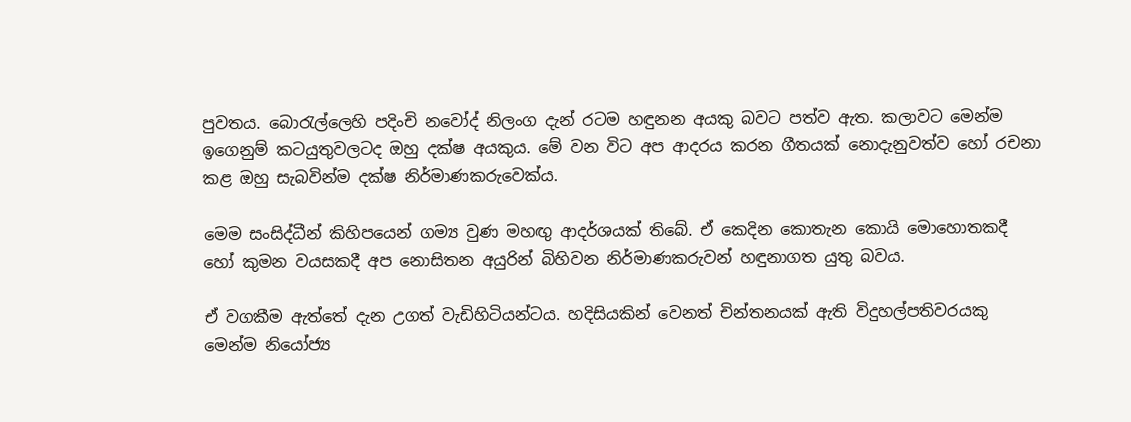පුවතය. බොරැල්ලෙහි පදිංචි නවෝද් නිලංග දැන් රටම හඳුනන අයකු බවට පත්ව ඇත. කලාවට මෙන්ම ඉගෙනුම් කටයුතුවලටද ඔහු දක්ෂ අයකුය. මේ වන විට අප ආදරය කරන ගීතයක් නොදැනුවත්ව හෝ රචනා කළ ඔහු සැබවින්ම දක්ෂ නිර්මාණකරුවෙක්ය.

මෙම සංසිද්ධීන් කිහිපයෙන් ගම්‍ය වුණ මහඟු ආදර්ශයක් තිබේ. ඒ කෙදින කොතැන කොයි මොහොතකදී හෝ කුමන වයසකදී අප නොසිතන අයුරින් බිහිවන නිර්මාණකරුවන් හඳුනාගත යුතු බවය.

ඒ වගකීම ඇත්තේ දැන උගත් වැඩිහිටියන්ටය. හදිසියකින් වෙනත් චින්තනයක් ඇති විදුහල්පතිවරයකු මෙන්ම නියෝජ්‍ය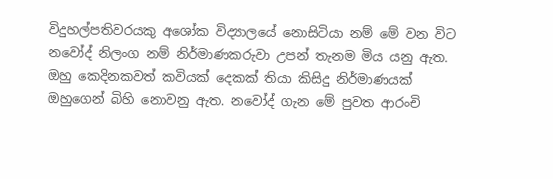විදුහල්පතිවරයකු අශෝක විද්‍යාලයේ නොසිටියා නම් මේ වන විට නවෝද් නිලංග නම් නිර්මාණකරුවා උපන් තැනම මිය යනු ඇත. ඔහු කෙදිනකවත් කවියක් දෙකක් තියා කිසිදු නිර්මාණයක් ඔහුගෙන් බිහි නොවනු ඇත. නවෝද් ගැන මේ පුවත ආරංචි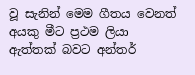වූ සැනින් මෙම ගීතය වෙනත් අයකු මීට ප්‍රථම ලියා ඇත්තක් බවට අන්තර්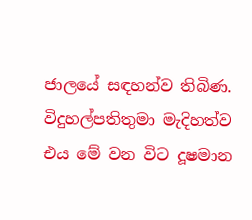ජාලයේ සඳහන්ව තිබිණ. විදුහල්පතිතුමා මැදිහත්ව එය මේ වන විට දූෂමාන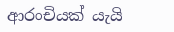ආරංචියක් යැයි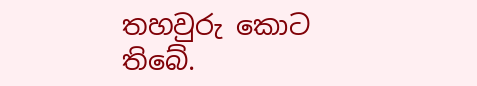තහවුරු කොට තිබේ.